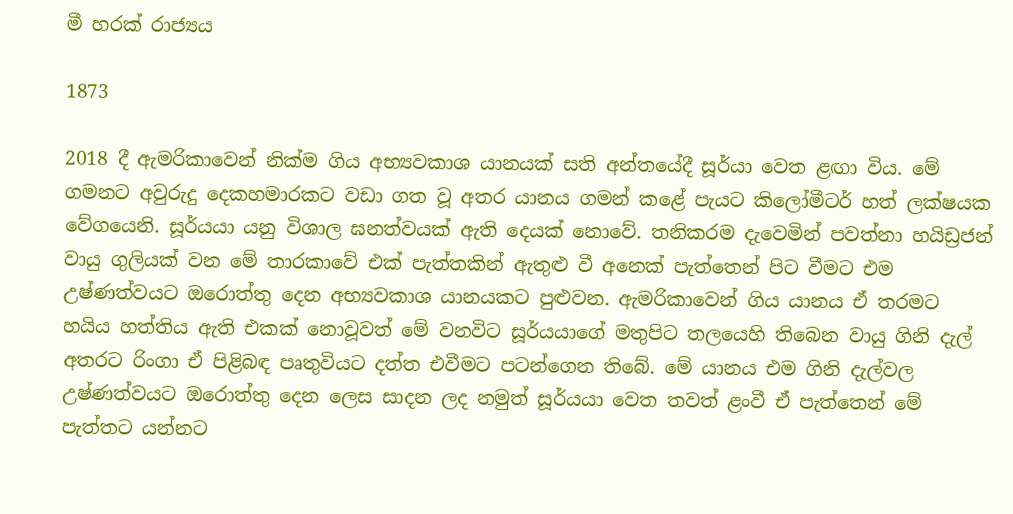මී හරක් රාජ්‍යය

1873

2018 දී ඇමරිකාවෙන් නික්ම ගිය අභ්‍යවකාශ යානයක් සති අන්තයේදී සූර්යා වෙත ළඟා විය. මේ ගමනට අවුරුදු දෙකහමාරකට වඩා ගත වූ අතර යානය ගමන් කළේ පැයට කිලෝමීටර් හත් ලක්ෂයක වේගයෙනි. සූර්යයා යනු විශාල ඝනත්වයක් ඇති දෙයක් නොවේ. තනිකරම දැවෙමින් පවත්නා හයිඩ්‍රජන් වායු ගුලියක් වන මේ තාරකාවේ එක් පැත්තකින් ඇතුළු වී අනෙක් පැත්තෙන් පිට වීමට එම උෂ්ණත්වයට ඔරොත්තු දෙන අභ්‍යවකාශ යානයකට පුළුවන. ඇමරිකාවෙන් ගිය යානය ඒ තරමට හයිය හත්තිය ඇති එකක් නොවූවත් මේ වනවිට සූර්යයාගේ මතුපිට තලයෙහි තිබෙන වායු ගිනි දැල් අතරට රිංගා ඒ පිළිබඳ පෘතුවියට දත්ත එවීමට පටන්ගෙන තිබේ. මේ යානය එම ගිනි දැල්වල උෂ්ණත්වයට ඔරොත්තු දෙන ලෙස සාදන ලද නමුත් සූර්යයා වෙත තවත් ළංවී ඒ පැත්තෙන් මේ පැත්තට යන්නට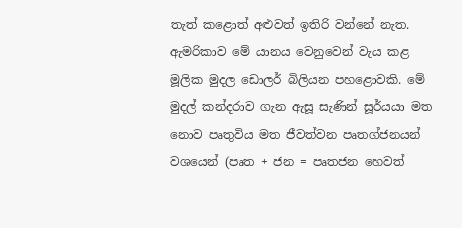තැත් කළොත් අළුවත් ඉතිරි වන්නේ නැත. ඇමරිකාව මේ යානය වෙනුවෙන් වැය කළ මූලික මුදල ඩොලර් බිලියන පහළොවකි. මේ මුදල් කන්දරාව ගැන ඇසූ සැණින් සූර්යයා මත නොව පෘතුවිය මත ජීවත්වන පෘතග්ජනයන් වශයෙන් (පෘත + ජන = පෘතජන හෙවත්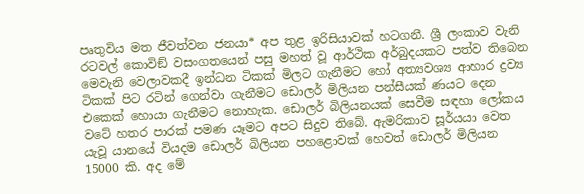පෘතුවිය මත ජීවත්වන ජනයා* අප තුළ ඉරිසියාවක් හටගනී. ශ්‍රී ලංකාව වැනි රටවල් කොවිඞ් වසංගතයෙන් පසු මහත් වූ ආර්ථික අර්බුදයකට පත්ව තිබෙන මෙවැනි වෙලාවකදී ඉන්ධන ටිකක් මිලට ගැනීමට හෝ අත්‍යවශ්‍ය ආහාර ද්‍රව්‍ය ටිකක් පිට රටින් ගෙන්වා ගැනීමට ඩොලර් මිලියන පන්සීයක් ණයට දෙන එකෙක් හොයා ගැනීමට නොහැක. ඩොලර් බිලියනයක් සෙවීම සඳහා ලෝකය වටේ හතර පාරක් පමණ යෑමට අපට සිදුව තිබේ. ඇමරිකාව සූර්යයා වෙත යැවූ යානයේ වියදම ඩොලර් බිලියන පහළොවක් හෙවත් ඩොලර් මිලියන 15000 කි. අද මේ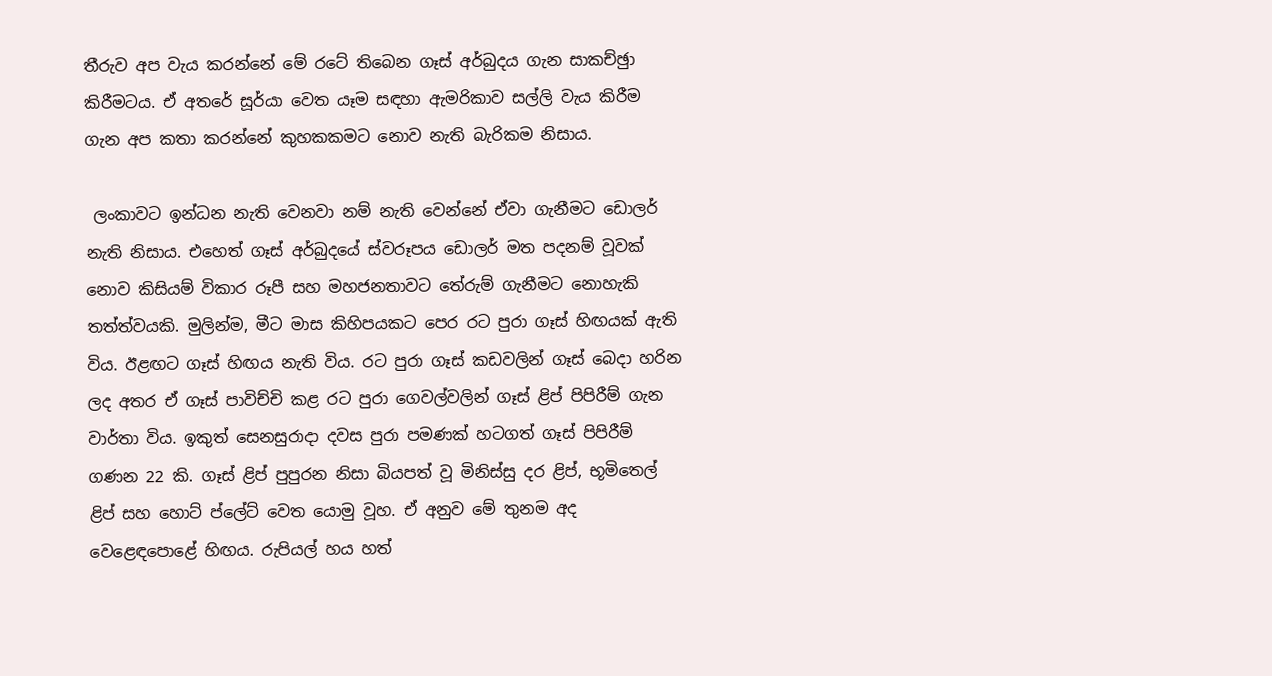තීරුව අප වැය කරන්නේ මේ රටේ තිබෙන ගෑස් අර්බුදය ගැන සාකච්ඡුා කිරීමටය. ඒ අතරේ සූර්යා වෙත යෑම සඳහා ඇමරිකාව සල්ලි වැය කිරීම ගැන අප කතා කරන්නේ කුහකකමට නොව නැති බැරිකම නිසාය.

 ලංකාවට ඉන්ධන නැති වෙනවා නම් නැති වෙන්නේ ඒවා ගැනීමට ඩොලර් නැති නිසාය. එහෙත් ගෑස් අර්බුදයේ ස්වරූපය ඩොලර් මත පදනම් වූවක් නොව කිසියම් විකාර රූපී සහ මහජනතාවට තේරුම් ගැනීමට නොහැකි තත්ත්වයකි. මුලින්ම, මීට මාස කිහිපයකට පෙර රට පුරා ගෑස් හිඟයක් ඇති විය. ඊළඟට ගෑස් හිඟය නැති විය. රට පුරා ගෑස් කඩවලින් ගෑස් බෙදා හරින ලද අතර ඒ ගෑස් පාවිච්චි කළ රට පුරා ගෙවල්වලින් ගෑස් ළිප් පිපිරීම් ගැන වාර්තා විය. ඉකුත් සෙනසුරාදා දවස පුරා පමණක් හටගත් ගෑස් පිපිරීම් ගණන 22 කි. ගෑස් ළිප් පුපුරන නිසා බියපත් වූ මිනිස්සු දර ළිප්, භූමිතෙල් ළිප් සහ හොට් ප්ලේට් වෙත යොමු වූහ. ඒ අනුව මේ තුනම අද වෙළෙඳපොළේ හිඟය. රුපියල් හය හත්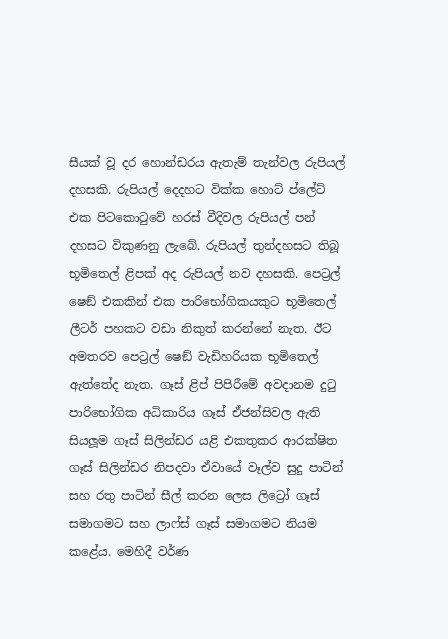සීයක් වූ දර හොන්ඩරය ඇතැම් තැන්වල රුපියල් දහසකි. රුපියල් දෙදහට වික්ක හොට් ප්ලේට් එක පිටකොටුවේ හරස් වීදිවල රුපියල් පන් දහසට විකුණනු ලැබේ. රුපියල් තුන්දහසට තිබූ භූමිතෙල් ළිපක් අද රුපියල් නව දහසකි. පෙට්‍රල් ෂෙඞ් එකකින් එක පාරිභෝගිකයකුට භූමිතෙල් ලීටර් පහකට වඩා නිකුත් කරන්නේ නැත. ඊට අමතරව පෙට්‍රල් ෂෙඞ් වැඩිහරියක භූමිතෙල් ඇත්තේද නැත. ගෑස් ළිප් පිපිරීමේ අවදානම දුටු පාරිභෝගික අධිකාරිය ගෑස් ඒජන්සිවල ඇති සියලූම ගෑස් සිලින්ඩර යළි එකතුකර ආරක්ෂිත ගෑස් සිලින්ඩර නිපදවා ඒවායේ වෑල්ව සුදු පාටින් සහ රතු පාටින් සීල් කරන ලෙස ලිට්‍රෝ ගෑස් සමාගමට සහ ලාෆ්ස් ගෑස් සමාගමට නියම කළේය. මෙහිදී වර්ණ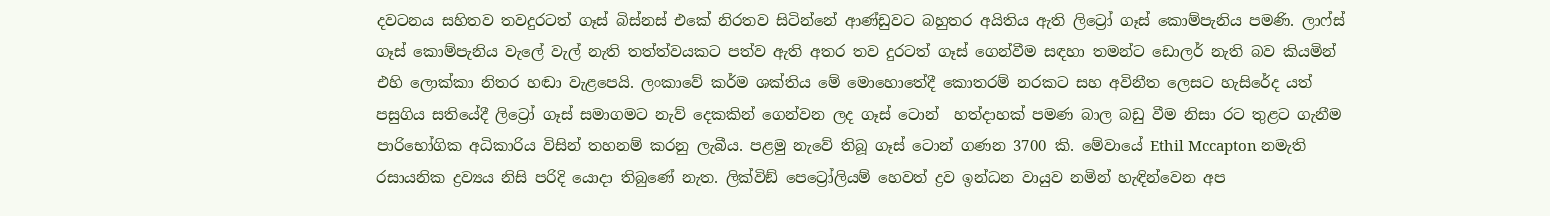දවටනය සහිතව තවදුරටත් ගෑස් බිස්නස් එකේ නිරතව සිටින්නේ ආණ්ඩුවට බහුතර අයිතිය ඇති ලිට්‍රෝ ගෑස් කොම්පැනිය පමණි. ලාෆ්ස් ගෑස් කොම්පැනිය වැලේ වැල් නැති තත්ත්වයකට පත්ව ඇති අතර තව දුරටත් ගෑස් ගෙන්වීම සඳහා තමන්ට ඩොලර් නැති බව කියමින් එහි ලොක්කා නිතර හඬා වැළපෙයි. ලංකාවේ කර්ම ශක්තිය මේ මොහොතේදී කොතරම් නරකට සහ අවිනීත ලෙසට හැසිරේද යත් පසුගිය සතියේදී ලිට්‍රෝ ගෑස් සමාගමට නැව් දෙකකින් ගෙන්වන ලද ගෑස් ටොන්  හත්දාහක් පමණ බාල බඩු වීම නිසා රට තුළට ගැනීම පාරිභෝගික අධිකාරිය විසින් තහනම් කරනු ලැබීය. පළමු නැවේ තිබූ ගෑස් ටොන් ගණන 3700 කි. මේවායේ Ethil Mccapton නමැති රසායනික ද්‍රව්‍යය නිසි පරිදි යොදා තිබුණේ නැත. ලික්විඞ් පෙට්‍රෝලියම් හෙවත් ද්‍රව ඉන්ධන වායුව නමින් හැඳින්වෙන අප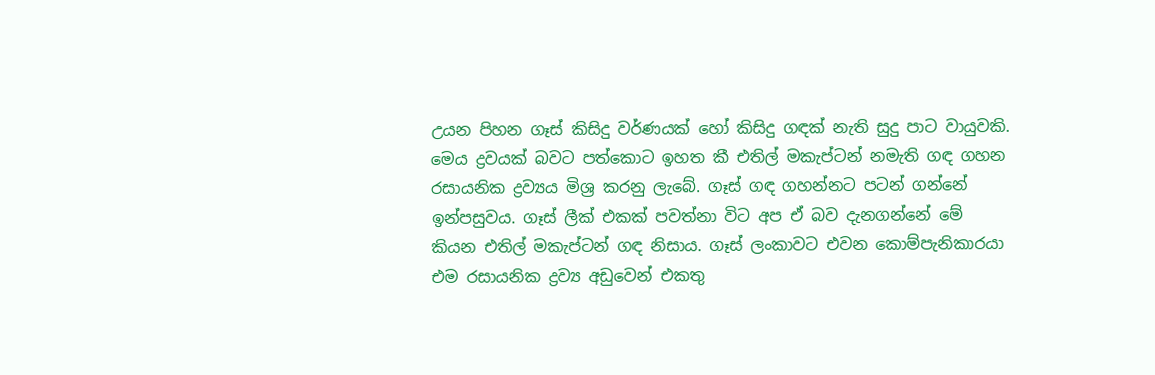උයන පිහන ගෑස් කිසිදු වර්ණයක් හෝ කිසිදු ගඳක් නැති සුදු පාට වායුවකි. මෙය ද්‍රවයක් බවට පත්කොට ඉහත කී එතිල් මකැප්ටන් නමැති ගඳ ගහන රසායනික ද්‍රව්‍යය මිශ්‍ර කරනු ලැබේ. ගෑස් ගඳ ගහන්නට පටන් ගන්නේ ඉන්පසුවය. ගෑස් ලීක් එකක් පවත්නා විට අප ඒ බව දැනගන්නේ මේ කියන එතිල් මකැප්ටන් ගඳ නිසාය. ගෑස් ලංකාවට එවන කොම්පැනිකාරයා එම රසායනික ද්‍රව්‍ය අඩුවෙන් එකතු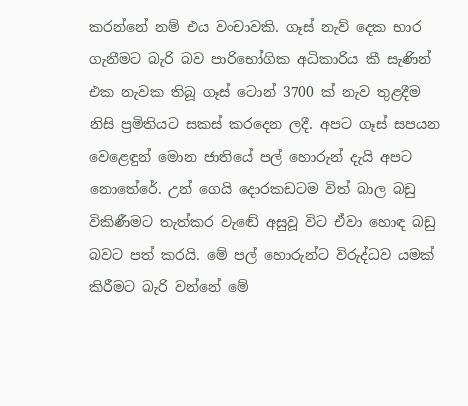කරන්නේ නම් එය වංචාවකි. ගෑස් නැව් දෙක භාර ගැනීමට බැරි බව පාරිභෝගික අධිකාරිය කී සැණින් එක නැවක තිබූ ගෑස් ටොන් 3700 ක් නැව තුළදීම නිසි ප්‍රමිතියට සකස් කරදෙන ලදී. අපට ගෑස් සපයන වෙළෙඳුන් මොන ජාතියේ පල් හොරුන් දැයි අපට නොතේරේ. උන් ගෙයි දොරකඩටම විත් බාල බඩු විකිණීමට තැත්කර වැඬේ අසුවූ විට ඒවා හොඳ බඩු බවට පත් කරයි. මේ පල් හොරුන්ට විරුද්ධව යමක් කිරීමට බැරි වන්නේ මේ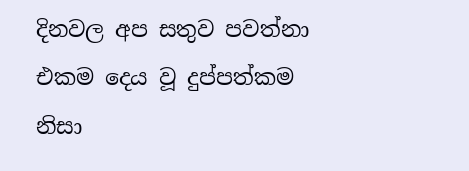දිනවල අප සතුව පවත්නා එකම දෙය වූ දුප්පත්කම නිසා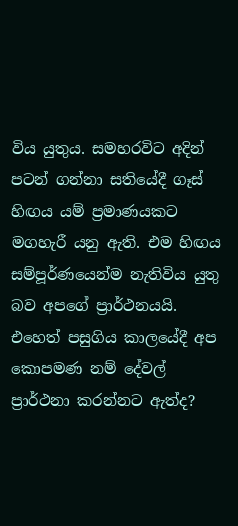විය යුතුය. සමහරවිට අදින් පටන් ගන්නා සතියේදී ගෑස් හිඟය යම් ප්‍රමාණයකට මගහැරී යනු ඇති. එම හිඟය සම්පූර්ණයෙන්ම නැතිවිය යුතු බව අපගේ ප්‍රාර්ථනයයි. එහෙත් පසුගිය කාලයේදී අප කොපමණ නම් දේවල් ප්‍රාර්ථනා කරන්නට ඇත්ද?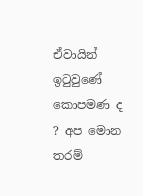ඒවායින් ඉටුවුණේ කොපමණ ද ? අප මොන තරම්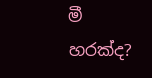මී හරක්ද?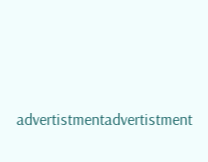advertistmentadvertistment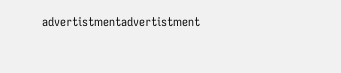advertistmentadvertistment